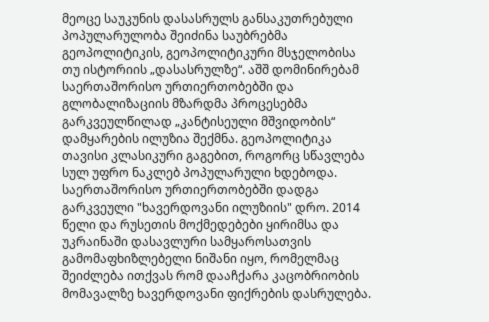მეოცე საუკუნის დასასრულს განსაკუთრებული პოპულარულობა შეიძინა საუბრებმა გეოპოლიტიკის, გეოპოლიტიკური მსჯელობისა თუ ისტორიის „დასასრულზე“. აშშ დომინირებამ საერთაშორისო ურთიერთობებში და გლობალიზაციის მზარდმა პროცესებმა გარკვეულწილად „კანტისეული მშვიდობის“ დამყარების ილუზია შექმნა. გეოპოლიტიკა თავისი კლასიკური გაგებით, როგორც სწავლება სულ უფრო ნაკლებ პოპულარული ხდებოდა. საერთაშორისო ურთიერთობებში დადგა გარკვეული "ხავერდოვანი ილუზიის" დრო. 2014 წელი და რუსეთის მოქმედებები ყირიმსა და უკრაინაში დასავლური სამყაროსათვის გამომაფხიზლებელი ნიშანი იყო, რომელმაც შეიძლება ითქვას რომ დააჩქარა კაცობრიობის მომავალზე ხავერდოვანი ფიქრების დასრულება.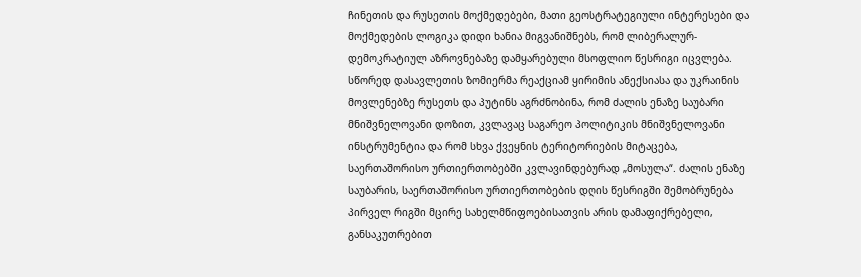ჩინეთის და რუსეთის მოქმედებები, მათი გეოსტრატეგიული ინტერესები და მოქმედების ლოგიკა დიდი ხანია მიგვანიშნებს, რომ ლიბერალურ-დემოკრატიულ აზროვნებაზე დამყარებული მსოფლიო წესრიგი იცვლება.
სწორედ დასავლეთის ზომიერმა რეაქციამ ყირიმის ანექსიასა და უკრაინის მოვლენებზე რუსეთს და პუტინს აგრძნობინა, რომ ძალის ენაზე საუბარი მნიშვნელოვანი დოზით, კვლავაც საგარეო პოლიტიკის მნიშვნელოვანი ინსტრუმენტია და რომ სხვა ქვეყნის ტერიტორიების მიტაცება, საერთაშორისო ურთიერთობებში კვლავინდებურად „მოსულა“. ძალის ენაზე საუბარის, საერთაშორისო ურთიერთობების დღის წესრიგში შემობრუნება პირველ რიგში მცირე სახელმწიფოებისათვის არის დამაფიქრებელი, განსაკუთრებით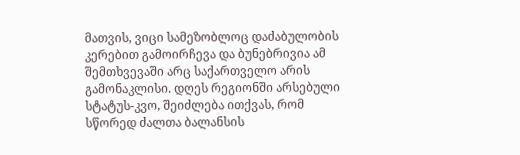მათვის, ვიცი სამეზობლოც დაძაბულობის კერებით გამოირჩევა და ბუნებრივია ამ შემთხვევაში არც საქართველო არის გამონაკლისი. დღეს რეგიონში არსებული სტატუს-კვო, შეიძლება ითქვას, რომ სწორედ ძალთა ბალანსის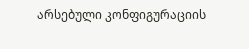არსებული კონფიგურაციის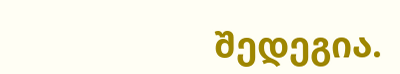შედეგია.